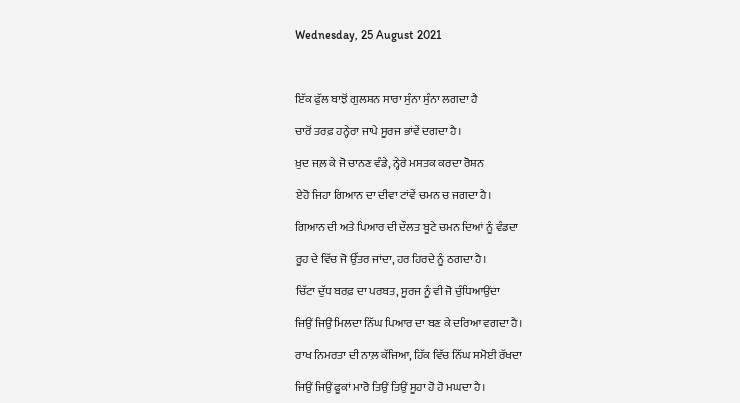Wednesday, 25 August 2021



ਇੱਕ ਫੁੱਲ ਬਾਝੋਂ ਗੁਲਸ਼ਨ ਸਾਰਾ ਸੁੰਨਾ ਸੁੰਨਾ ਲਗਦਾ ਹੈ

ਚਾਰੋਂ ਤਰਫ਼ ਹਨ੍ਹੇਰਾ ਜਾਪੇ ਸੂਰਜ ਭਾਂਵੇਂ ਦਗਦਾ ਹੈ।

ਖ਼ੁਦ ਜਲ਼ ਕੇ ਜੋ ਚਾਨਣ ਵੰਡੇ, ਨ੍ਹੇਰੇ ਮਸਤਕ ਕਰਦਾ ਰੋਸ਼ਨ

ਏਹੋ ਜਿਹਾ ਗਿਆਨ ਦਾ ਦੀਵਾ ਟਾਂਵੇਂ ਚਮਨ ਚ ਜਗਦਾ ਹੈ।

ਗਿਆਨ ਦੀ ਅਤੇ ਪਿਆਰ ਦੀ ਦੌਲਤ ਬੂਟੇ ਚਮਨ ਦਿਆਂ ਨੂੰ ਵੰਡਦਾ

ਰੂਹ ਦੇ ਵਿੱਚ ਜੋ ਉੱਤਰ ਜਾਂਦਾ, ਹਰ ਹਿਰਦੇ ਨੂੰ ਠਗਦਾ ਹੈ।

ਚਿੱਟਾ ਦੁੱਧ ਬਰਫ਼ ਦਾ ਪਰਬਤ, ਸੂਰਜ ਨੂੰ ਵੀ ਜੋ ਚੁੰਧਿਆਉਂਦਾ

ਜਿਉਂ ਜਿਉਂ ਮਿਲਦਾ ਨਿੱਘ ਪਿਆਰ ਦਾ ਬਣ ਕੇ ਦਰਿਆ ਵਗਦਾ ਹੈ।

ਰਾਖ ਨਿਮਰਤਾ ਦੀ ਨਾਲ਼ ਕੱਜਿਆ, ਹਿੱਕ ਵਿੱਚ ਨਿੱਘ ਸਮੋਈ ਰੱਖਦਾ

ਜਿਉਂ ਜਿਉਂ ਫੂਕਾਂ ਮਾਰੋ ਤਿਉਂ ਤਿਉਂ ਸੂਹਾ ਹੋ ਹੋ ਮਘਦਾ ਹੈ।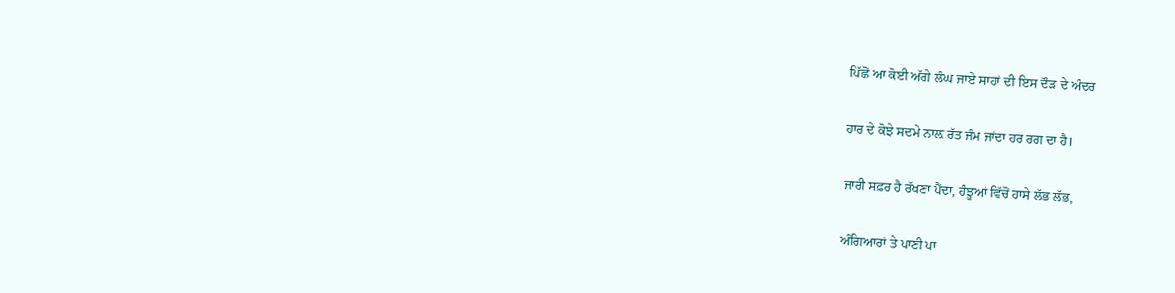ਪਿੱਛੋਂ ਆ ਕੋਈ ਅੱਗੇ ਲੰਘ ਜਾਏ ਸਾਹਾਂ ਦੀ ਇਸ ਦੌੜ ਦੇ ਅੰਦਰ

ਹਾਰ ਦੇ ਕੋਝੇ ਸਦਮੇ ਨਾਲ਼ ਰੱਤ ਜੰਮ ਜਾਂਦਾ ਹਰ ਰਗ ਦਾ ਹੈ।

ਜਾਰੀ ਸਫ਼ਰ ਹੈ ਰੱਖਣਾ ਪੈਂਦਾ, ਹੰਝੂਆਂ ਵਿੱਚੋਂ ਹਾਸੇ ਲੱਭ ਲੱਭ,

ਅੰਗਿਆਰਾਂ ਤੇ ਪਾਣੀ ਪਾ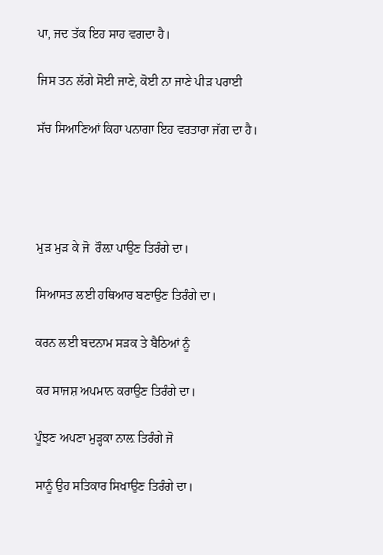ਪਾ, ਜਦ ਤੱਕ ਇਹ ਸਾਹ ਵਗਦਾ ਹੈ।

ਜਿਸ ਤਨ ਲੱਗੇ ਸੋਈ ਜਾਣੇ, ਕੋਈ ਨਾ ਜਾਣੇ ਪੀੜ ਪਰਾਈ

ਸੱਚ ਸਿਆਣਿਆਂ ਕਿਹਾ ਪਨਾਗਾ ਇਹ ਵਰਤਾਰਾ ਜੱਗ ਦਾ ਹੈ।




ਮੁੜ ਮੁੜ ਕੇ ਜੋ  ਰੌਲ਼ਾ ਪਾਉਣ ਤਿਰੰਗੇ ਦਾ।

ਸਿਆਸਤ ਲਈ ਹਥਿਆਰ ਬਣਾਉਣ ਤਿਰੰਗੇ ਦਾ।

ਕਰਨ ਲਈ ਬਦਨਾਮ ਸੜਕ ਤੇ ਬੈਠਿਆਂ ਨੂੰ

ਕਰ ਸਾਜਸ਼ ਅਪਮਾਨ ਕਰਾਉਣ ਤਿਰੰਗੇ ਦਾ।

ਪੂੰਝਣ ਅਪਣਾ ਮੁੜ੍ਹਕਾ ਨਾਲ਼ ਤਿਰੰਗੇ ਜੋ

ਸਾਨੂੰ ਉਹ ਸਤਿਕਾਰ ਸਿਖਾਉਣ ਤਿਰੰਗੇ ਦਾ।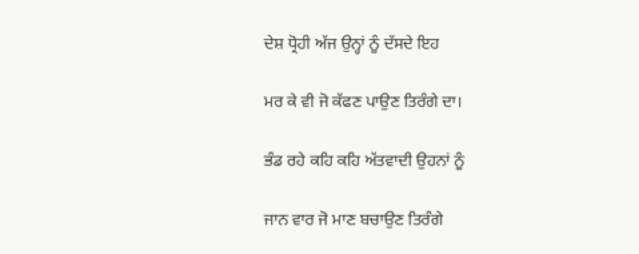ਦੇਸ਼ ਧ੍ਰੋਹੀ ਅੱਜ ਉਨ੍ਹਾਂ ਨੂੰ ਦੱਸਦੇ ਇਹ

ਮਰ ਕੇ ਵੀ ਜੋ ਕੱਫਣ ਪਾਉਣ ਤਿਰੰਗੇ ਦਾ।

ਭੰਡ ਰਹੇ ਕਹਿ ਕਹਿ ਅੱਤਵਾਦੀ ਉਹਨਾਂ ਨੂੰ

ਜਾਨ ਵਾਰ ਜੋ ਮਾਣ ਬਚਾਉਣ ਤਿਰੰਗੇ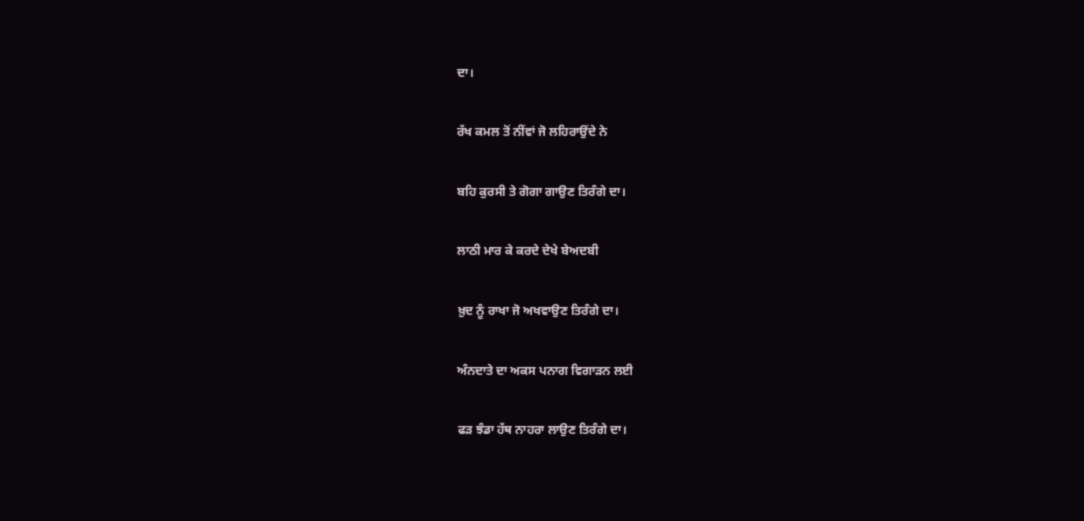ਦਾ।

ਰੱਖ ਕਮਲ ਤੋਂ ਨੀਂਵਾਂ ਜੋ ਲਹਿਰਾਉਂਦੇ ਨੇ

ਬਹਿ ਕੁਰਸੀ ਤੇ ਗੋਗਾ ਗਾਉਣ ਤਿਰੰਗੇ ਦਾ।

ਲਾਠੀ ਮਾਰ ਕੇ ਕਰਦੇ ਦੇਖੇ ਬੇਅਦਬੀ

ਖ਼ੁਦ ਨੂੰ ਰਾਖਾ ਜੋ ਅਖਵਾਉਣ ਤਿਰੰਗੇ ਦਾ।

ਅੰਨਦਾਤੇ ਦਾ ਅਕਸ ਪਨਾਗ ਵਿਗਾੜਨ ਲਈ

ਫੜ ਝੰਡਾ ਹੱਥ ਨਾਹਰਾ ਲਾਉਣ ਤਿਰੰਗੇ ਦਾ।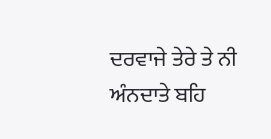ਦਰਵਾਜੇ ਤੇਰੇ ਤੇ ਨੀ ਅੰਨਦਾਤੇ ਬਹਿ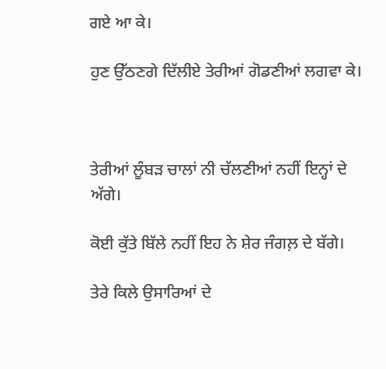ਗਏ ਆ ਕੇ।

ਹੁਣ ਉੱਠਣਗੇ ਦਿੱਲੀਏ ਤੇਰੀਆਂ ਗੋਡਣੀਆਂ ਲਗਵਾ ਕੇ।



ਤੇਰੀਆਂ ਲੂੰਬੜ ਚਾਲਾਂ ਨੀ ਚੱਲਣੀਆਂ ਨਹੀਂ ਇਨ੍ਹਾਂ ਦੇ ਅੱਗੇ।

ਕੋਈ ਕੁੱਤੇ ਬਿੱਲੇ ਨਹੀਂ ਇਹ ਨੇ ਸ਼ੇਰ ਜੰਗਲ਼ ਦੇ ਬੱਗੇ।

ਤੇਰੇ ਕਿਲੇ ਉਸਾਰਿਆਂ ਦੇ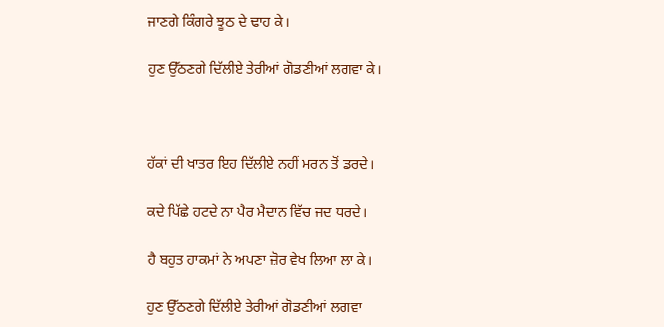ਜਾਣਗੇ ਕਿੰਗਰੇ ਝੂਠ ਦੇ ਢਾਹ ਕੇ।

ਹੁਣ ਉੱਠਣਗੇ ਦਿੱਲੀਏ ਤੇਰੀਆਂ ਗੋਡਣੀਆਂ ਲਗਵਾ ਕੇ।



ਹੱਕਾਂ ਦੀ ਖਾਤਰ ਇਹ ਦਿੱਲੀਏ ਨਹੀਂ ਮਰਨ ਤੋਂ ਡਰਦੇ।

ਕਦੇ ਪਿੱਛੇ ਹਟਦੇ ਨਾ ਪੈਰ ਮੈਦਾਨ ਵਿੱਚ ਜਦ ਧਰਦੇ।

ਹੈ ਬਹੁਤ ਹਾਕਮਾਂ ਨੇ ਅਪਣਾ ਜ਼ੋਰ ਵੇਖ ਲਿਆ ਲਾ ਕੇ।

ਹੁਣ ਉੱਠਣਗੇ ਦਿੱਲੀਏ ਤੇਰੀਆਂ ਗੋਡਣੀਆਂ ਲਗਵਾ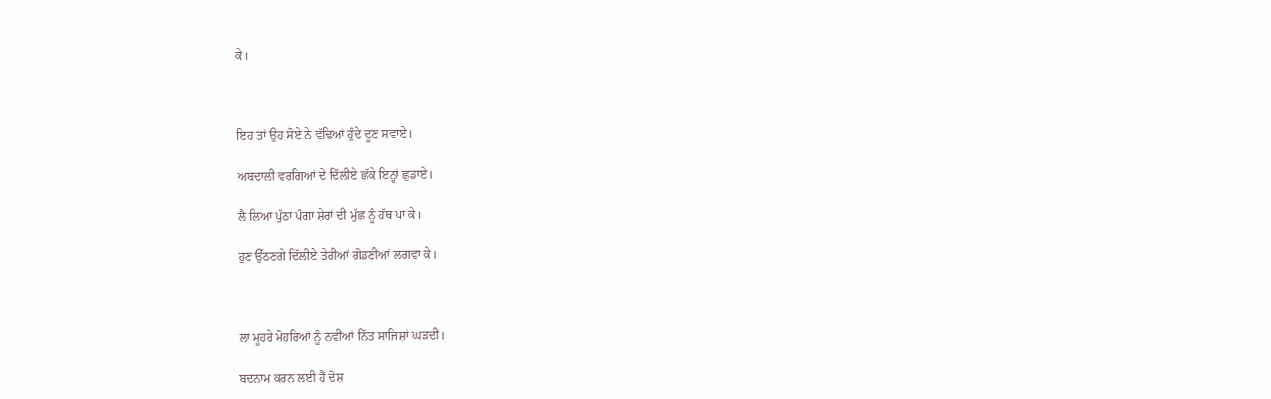ਕੇ।



ਇਹ ਤਾਂ ਉਹ ਸੋਏ ਨੇ ਵੱਢਿਆਂ ਹੁੰਦੇ ਦੂਣ ਸਵਾਏ।

ਅਬਦਾਲੀ ਵਰਗਿਆਂ ਦੇ ਦਿੱਲੀਏ ਛੱਕੇ ਇਨ੍ਹਾਂ ਛੁਡਾਏ।

ਲੈ ਲਿਆ ਪੁੱਠਾ ਪੰਗਾ ਸ਼ੇਰਾਂ ਦੀ ਮੁੱਛ ਨੂੰ ਹੱਥ ਪਾ ਕੇ।

ਹੁਣ ਉੱਠਣਗੇ ਦਿੱਲੀਏ ਤੇਰੀਆਂ ਗੋਡਣੀਆਂ ਲਗਵਾ ਕੇ।



ਲਾ ਮੂਹਰੇ ਮੋਹਰਿਆਂ ਨੂੰ ਨਵੀਂਆਂ ਨਿੱਤ ਸਾਜਿਸ਼ਾਂ ਘੜਦੀ।

ਬਦਨਾਮ ਕਰਨ ਲਈ ਹੈਂ ਦੋਸ਼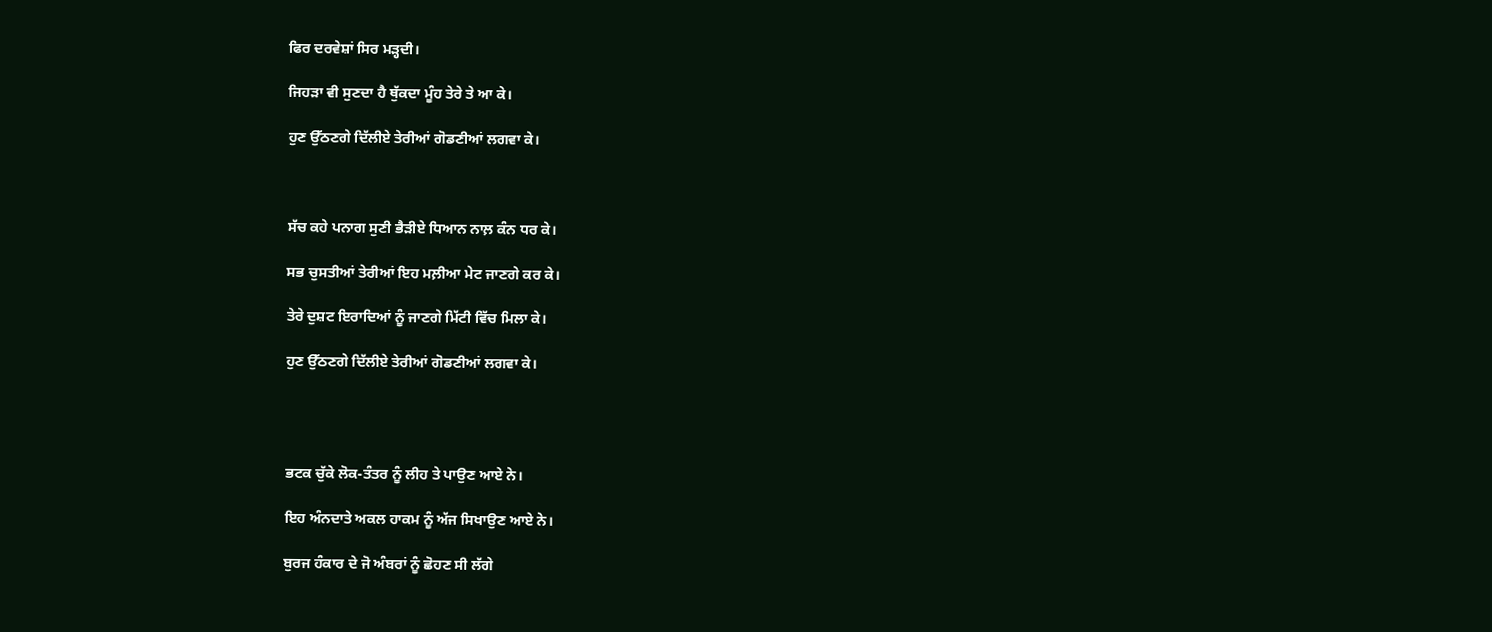ਫਿਰ ਦਰਵੇਸ਼ਾਂ ਸਿਰ ਮੜ੍ਹਦੀ।

ਜਿਹੜਾ ਵੀ ਸੁਣਦਾ ਹੈ ਥੁੱਕਦਾ ਮੂੰਹ ਤੇਰੇ ਤੇ ਆ ਕੇ।

ਹੁਣ ਉੱਠਣਗੇ ਦਿੱਲੀਏ ਤੇਰੀਆਂ ਗੋਡਣੀਆਂ ਲਗਵਾ ਕੇ।



ਸੱਚ ਕਹੇ ਪਨਾਗ ਸੁਣੀ ਭੈੜੀਏ ਧਿਆਨ ਨਾਲ਼ ਕੰਨ ਧਰ ਕੇ।

ਸਭ ਚੁਸਤੀਆਂ ਤੇਰੀਆਂ ਇਹ ਮਲ਼ੀਆ ਮੇਟ ਜਾਣਗੇ ਕਰ ਕੇ।

ਤੇਰੇ ਦੁਸ਼ਟ ਇਰਾਦਿਆਂ ਨੂੰ ਜਾਣਗੇ ਮਿੱਟੀ ਵਿੱਚ ਮਿਲਾ ਕੇ।

ਹੁਣ ਉੱਠਣਗੇ ਦਿੱਲੀਏ ਤੇਰੀਆਂ ਗੋਡਣੀਆਂ ਲਗਵਾ ਕੇ।




ਭਟਕ ਚੁੱਕੇ ਲੋਕ-ਤੰਤਰ ਨੂੰ ਲੀਹ ਤੇ ਪਾਉਣ ਆਏ ਨੇ।

ਇਹ ਅੰਨਦਾਤੇ ਅਕਲ ਹਾਕਮ ਨੂੰ ਅੱਜ ਸਿਖਾਉਣ ਆਏ ਨੇ।

ਬੁਰਜ ਹੰਕਾਰ ਦੇ ਜੋ ਅੰਬਰਾਂ ਨੂੰ ਛੋਹਣ ਸੀ ਲੱਗੇ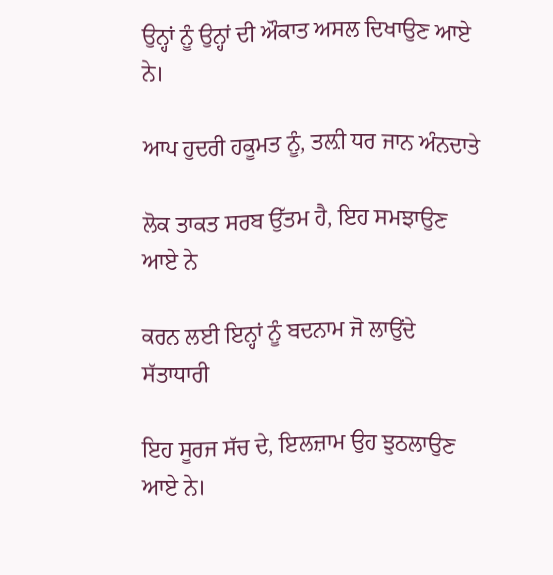ਉਨ੍ਹਾਂ ਨੂੰ ਉਨ੍ਹਾਂ ਦੀ ਔਕਾਤ ਅਸਲ ਦਿਖਾਉਣ ਆਏ ਨੇ।

ਆਪ ਹੁਦਰੀ ਹਕੂਮਤ ਨੂੰ, ਤਲ਼ੀ ਧਰ ਜਾਨ ਅੰਨਦਾਤੇ

ਲੋਕ ਤਾਕਤ ਸਰਬ ਉੱਤਮ ਹੈ, ਇਹ ਸਮਝਾਉਣ ਆਏ ਨੇ

ਕਰਨ ਲਈ ਇਨ੍ਹਾਂ ਨੂੰ ਬਦਨਾਮ ਜੋ ਲਾਉਂਦੇ ਸੱਤਾਧਾਰੀ

ਇਹ ਸੂਰਜ ਸੱਚ ਦੇ, ਇਲਜ਼ਾਮ ਉਹ ਝੁਠਲਾਉਣ ਆਏ ਨੇ।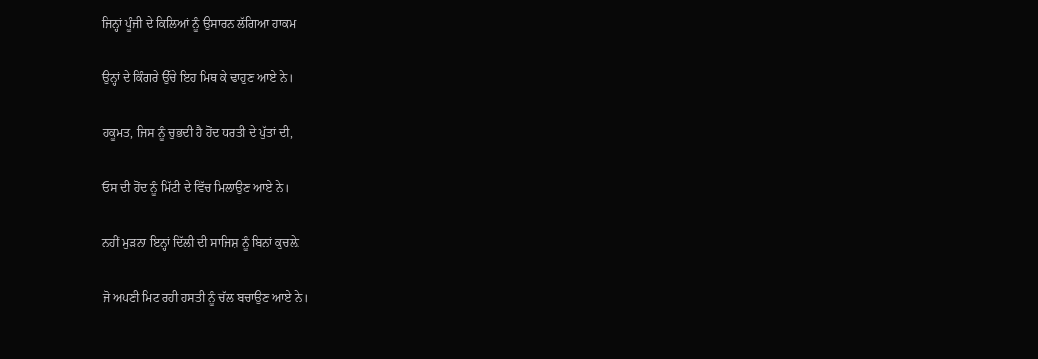ਜਿਨ੍ਹਾਂ ਪੂੰਜੀ ਦੇ ਕਿਲਿਆਂ ਨੂੰ ਉਸਾਰਨ ਲੱਗਿਆ ਹਾਕਮ

ਉਨ੍ਹਾਂ ਦੇ ਕਿੰਗਰੇ ਉੱਚੇ ਇਹ ਮਿਥ ਕੇ ਢਾਹੁਣ ਆਏ ਨੇ।

ਹਕੂਮਤ, ਜਿਸ ਨੂੰ ਚੁਭਦੀ ਹੈ ਹੋਂਦ ਧਰਤੀ ਦੇ ਪੁੱਤਾਂ ਦੀ,

ਓਸ ਦੀ ਹੋਂਦ ਨੂੰ ਮਿੱਟੀ ਦੇ ਵਿੱਚ ਮਿਲਾਉਣ ਆਏ ਨੇ।

ਨਹੀਂ ਮੁੜਨਾ ਇਨ੍ਹਾਂ ਦਿੱਲੀ ਦੀ ਸਾਜਿਸ਼ ਨੂੰ ਬਿਨਾਂ ਕੁਚਲ਼ੇ

ਜੋ ਅਪਣੀ ਮਿਟ ਰਹੀ ਹਸਤੀ ਨੂੰ ਚੱਲ ਬਚਾਉਣ ਆਏ ਨੇ।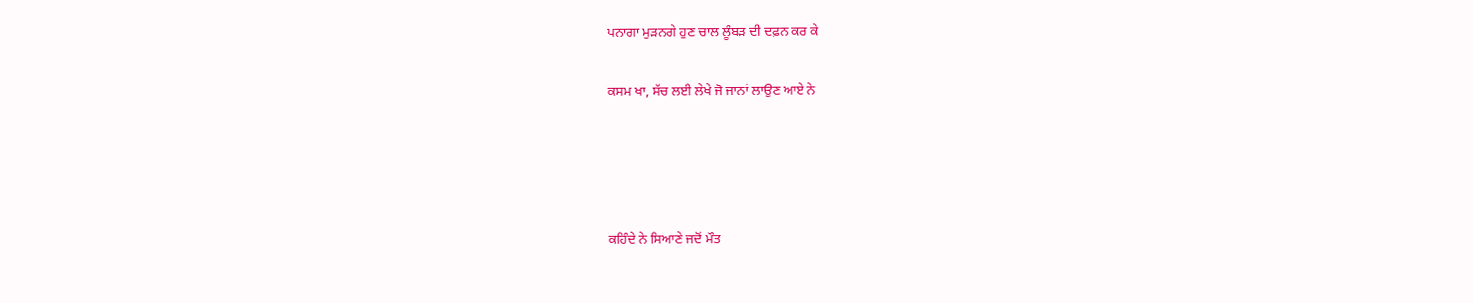ਪਨਾਗਾ ਮੁੜਨਗੇ ਹੁਣ ਚਾਲ ਲੂੰਬੜ ਦੀ ਦਫ਼ਨ ਕਰ ਕੇ

ਕਸਮ ਖਾ, ਸੱਚ ਲਈ ਲੇਖੇ ਜੋ ਜਾਨਾਂ ਲਾਉਣ ਆਏ ਨੇ




ਕਹਿੰਦੇ ਨੇ ਸਿਆਣੇ ਜਦੋਂ ਮੌਤ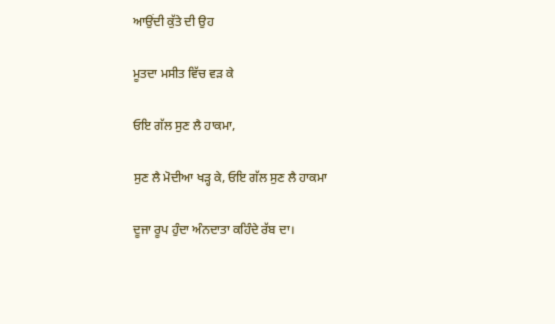ਆਉਂਦੀ ਕੁੱਤੇ ਦੀ ਉਹ

ਮੂਤਦਾ ਮਸੀਤ ਵਿੱਚ ਵੜ ਕੇ

ਓਇ ਗੱਲ ਸੁਣ ਲੈ ਹਾਕਮਾ,

ਸੁਣ ਲੈ ਮੋਦੀਆ ਖੜ੍ਹ ਕੇ, ਓਇ ਗੱਲ ਸੁਣ ਲੈ ਹਾਕਮਾ

ਦੂਜਾ ਰੂਪ ਹੁੰਦਾ ਅੰਨਦਾਤਾ ਕਹਿੰਦੇ ਰੱਬ ਦਾ।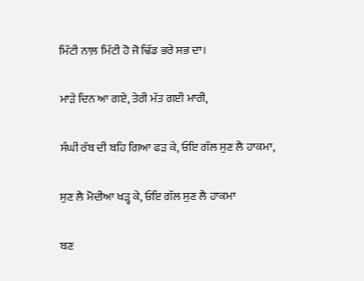ਮਿੱਟੀ ਨਾਲ਼ ਮਿੱਟੀ ਹੋ ਜੋ ਢਿੱਡ ਭਰੇ ਸਭ ਦਾ।

ਮਾੜੇ ਦਿਨ ਆ ਗਏ, ਤੇਰੀ ਮੱਤ ਗਈ ਮਾਰੀ,

ਸੰਘੀ ਰੱਬ ਦੀ ਬਹਿ ਗਿਆ ਫੜ ਕੇ, ਓਇ ਗੱਲ ਸੁਣ ਲੈ ਹਾਕਮਾ,

ਸੁਣ ਲੈ ਮੋਦੀਆ ਖੜ੍ਹ ਕੇ, ਓਇ ਗੱਲ ਸੁਣ ਲੈ ਹਾਕਮਾ

ਬਣ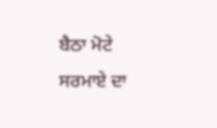ਬੈਠਾ ਮੋਟੇ ਸਰਮਾਏ ਦਾ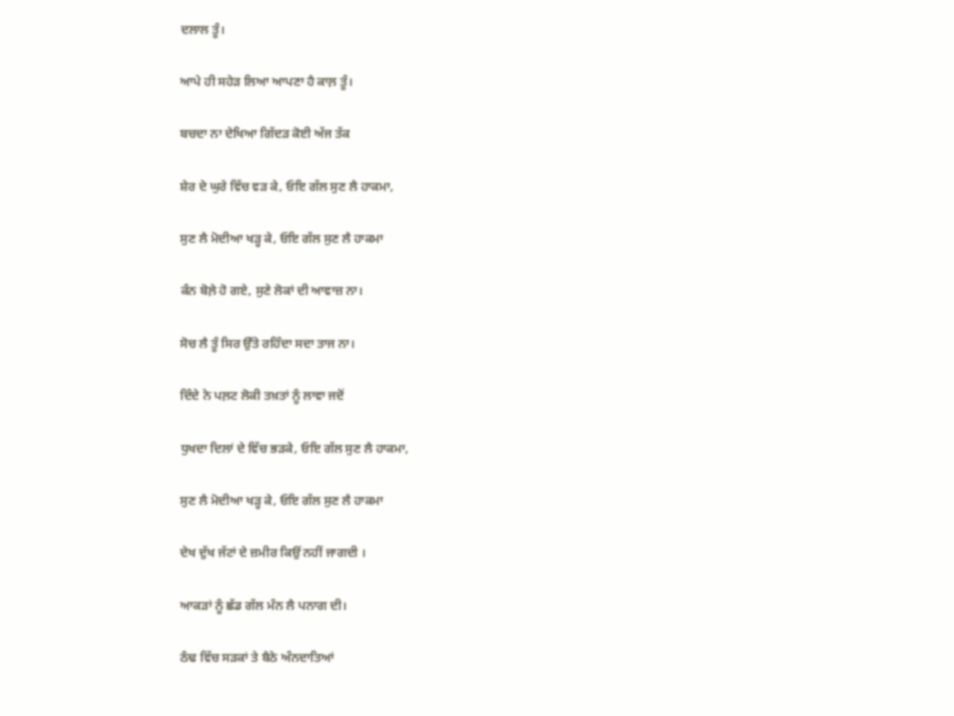ਦਲਾਲ ਤੂੰ।

ਆਪੇ ਹੀ ਸਹੇੜ ਲਿਆ ਆਪਣਾ ਹੈ ਕਾਲ਼ ਤੂੰ।

ਬਚਦਾ ਨਾ ਦੇਖਿਆ ਗਿੱਦੜ ਕੋਈ ਅੱਜ ਤੱਕ

ਸ਼ੇਰ ਦੇ ਘੁਰੇ ਵਿੱਚ ਵੜ ਕੇ, ਓਇ ਗੱਲ ਸੁਣ ਲੈ ਹਾਕਮਾ,

ਸੁਣ ਲੈ ਮੋਦੀਆ ਖੜ੍ਹ ਕੇ, ਓਇ ਗੱਲ ਸੁਣ ਲੈ ਹਾਕਮਾ

ਕੰਨ ਬੋਲ਼ੇ ਹੋ ਗਏ, ਸੁਣੇ ਲੋਕਾਂ ਦੀ ਆਵਾਜ਼ ਨਾ।

ਸੋਚ ਲੈ ਤੂੰ ਸਿਰ ਉੱਤੇ ਰਹਿੰਦਾ ਸਦਾ ਤਾਜ ਨਾ।

ਦਿੰਦੇ ਨੇ ਪਲ਼ਟ ਲੋਕੀ ਤਖ਼ਤਾਂ ਨੂੰ ਲਾਵਾ ਜਦੋਂ

ਧੁਖਦਾ ਦਿਲਾਂ ਦੇ ਵਿੱਚ ਭੜਕੇ, ਓਇ ਗੱਲ ਸੁਣ ਲੈ ਹਾਕਮਾ,

ਸੁਣ ਲੈ ਮੋਦੀਆ ਖੜ੍ਹ ਕੇ, ਓਇ ਗੱਲ ਸੁਣ ਲੈ ਹਾਕਮਾ

ਦੇਖ ਦੁੱਖ ਜੱਟਾਂ ਦੇ ਜ਼ਮੀਰ ਕਿਉਂ ਨਹੀਂ ਜਾਗਦੀ ।

ਆਕੜਾਂ ਨੂੰ ਛੱਡ ਗੱਲ ਮੰਨ ਲੈ ਪਨਾਗ ਦੀ।

ਠੰਢ ਵਿੱਚ ਸੜਕਾਂ ਤੇ ਬੈਠੇ ਅੰਨਦਾਤਿਆਂ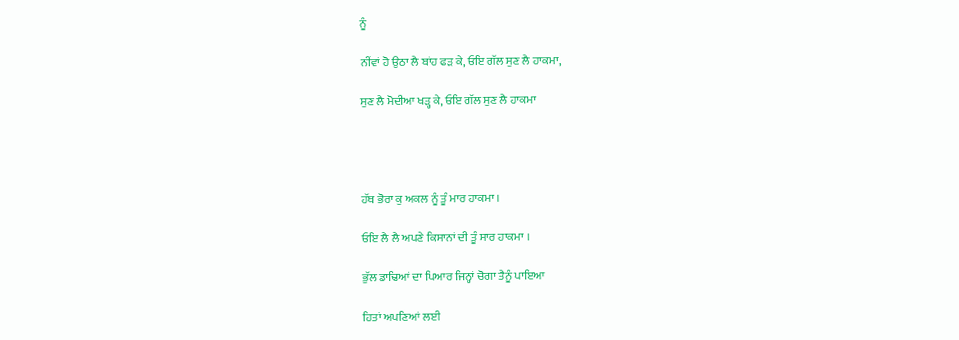ਨੂੰ

ਨੀਂਵਾਂ ਹੋ ਉਠਾ ਲੈ ਬਾਂਹ ਫੜ ਕੇ, ਓਇ ਗੱਲ ਸੁਣ ਲੈ ਹਾਕਮਾ,

ਸੁਣ ਲੈ ਮੋਦੀਆ ਖੜ੍ਹ ਕੇ, ਓਇ ਗੱਲ ਸੁਣ ਲੈ ਹਾਕਮਾ




ਹੱਥ ਭੋਰਾ ਕੁ ਅਕਲ ਨੂੰ ਤੂੰ ਮਾਰ ਹਾਕਮਾ ।

ਓਇ ਲੈ ਲੈ ਅਪਣੇ ਕਿਸਾਨਾਂ ਦੀ ਤੂੰ ਸਾਰ ਹਾਕਮਾ ।

ਭੁੱਲ ਡਾਢਿਆਂ ਦਾ ਪਿਆਰ ਜਿਨ੍ਹਾਂ ਚੋਗਾ ਤੈਨੂੰ ਪਾਇਆ

ਹਿਤਾਂ ਅਪਣਿਆਂ ਲਈ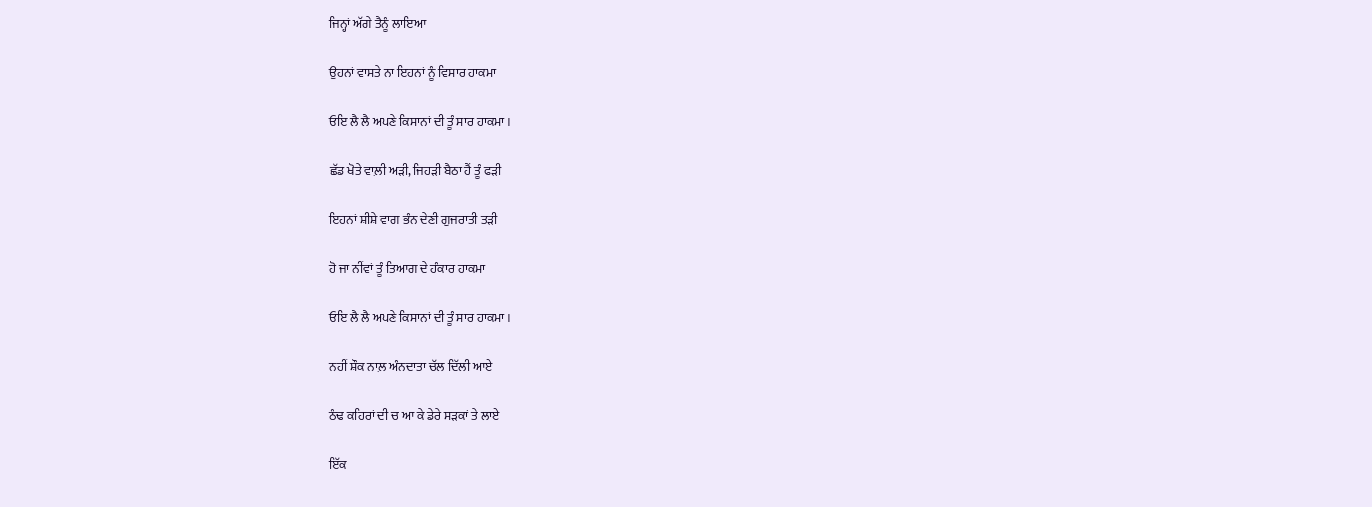ਜਿਨ੍ਹਾਂ ਅੱਗੇ ਤੈਨੂੰ ਲਾਇਆ

ਉਹਨਾਂ ਵਾਸਤੇ ਨਾ ਇਹਨਾਂ ਨੂੰ ਵਿਸਾਰ ਹਾਕਮਾ

ਓਇ ਲੈ ਲੈ ਅਪਣੇ ਕਿਸਾਨਾਂ ਦੀ ਤੂੰ ਸਾਰ ਹਾਕਮਾ ।

ਛੱਡ ਖੋਤੇ ਵਾਲ਼ੀ ਅੜੀ, ਜਿਹੜੀ ਬੈਠਾ ਹੈਂ ਤੂੰ ਫੜੀ

ਇਹਨਾਂ ਸ਼ੀਸ਼ੇ ਵਾਗ ਭੰਨ ਦੇਣੀ ਗੁਜਰਾਤੀ ਤੜੀ

ਹੋ ਜਾ ਨੀਂਵਾਂ ਤੂੰ ਤਿਆਗ ਦੇ ਹੰਕਾਰ ਹਾਕਮਾ

ਓਇ ਲੈ ਲੈ ਅਪਣੇ ਕਿਸਾਨਾਂ ਦੀ ਤੂੰ ਸਾਰ ਹਾਕਮਾ ।

ਨਹੀਂ ਸ਼ੌਕ ਨਾਲ਼ ਅੰਨਦਾਤਾ ਚੱਲ ਦਿੱਲੀ ਆਏ

ਠੰਢ ਕਹਿਰਾਂ ਦੀ ਚ ਆ ਕੇ ਡੇਰੇ ਸੜਕਾਂ ਤੇ ਲਾਏ

ਇੱਕ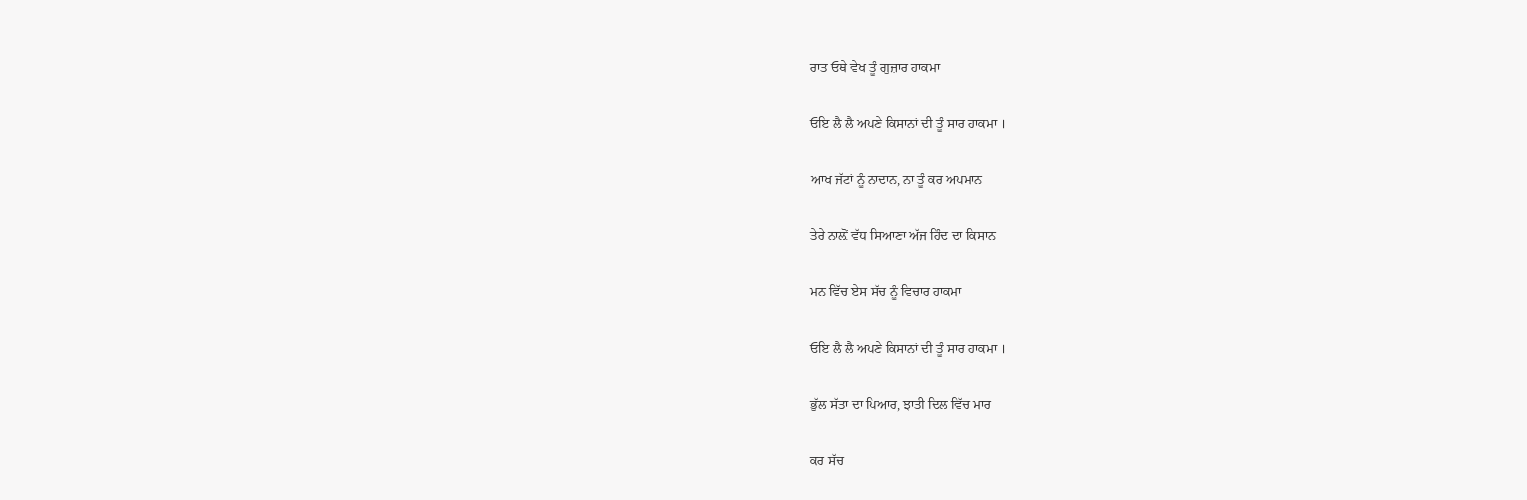ਰਾਤ ਓਥੇ ਵੇਖ ਤੂੰ ਗੁਜ਼ਾਰ ਹਾਕਮਾ

ਓਇ ਲੈ ਲੈ ਅਪਣੇ ਕਿਸਾਨਾਂ ਦੀ ਤੂੰ ਸਾਰ ਹਾਕਮਾ ।

ਆਖ ਜੱਟਾਂ ਨੂੰ ਨਾਦਾਨ, ਨਾ ਤੂੰ ਕਰ ਅਪਮਾਨ

ਤੇਰੇ ਨਾਲ਼ੋਂ ਵੱਧ ਸਿਆਣਾ ਅੱਜ ਹਿੰਦ ਦਾ ਕਿਸਾਨ

ਮਨ ਵਿੱਚ ਏਸ ਸੱਚ ਨੂੰ ਵਿਚਾਰ ਹਾਕਮਾ

ਓਇ ਲੈ ਲੈ ਅਪਣੇ ਕਿਸਾਨਾਂ ਦੀ ਤੂੰ ਸਾਰ ਹਾਕਮਾ ।

ਭੁੱਲ ਸੱਤਾ ਦਾ ਪਿਆਰ, ਝਾਤੀ ਦਿਲ ਵਿੱਚ ਮਾਰ

ਕਰ ਸੱਚ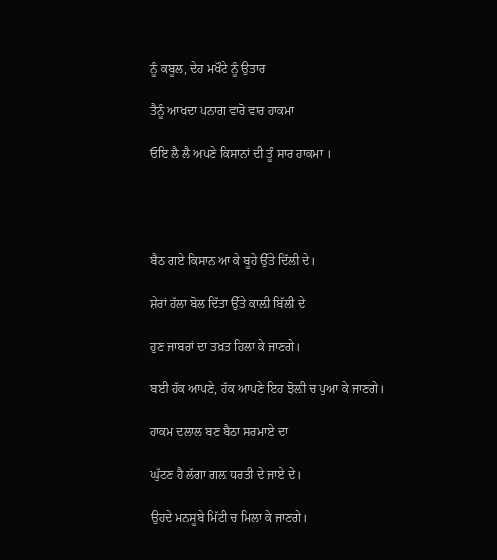ਨੂੰ ਕਬੂਲ, ਦੇਹ ਮਖੌਟੇ ਨੂੰ ਉਤਾਰ

ਤੈਨੂੰ ਆਖਦਾ ਪਨਾਗ ਵਾਰੋ ਵਾਰ ਹਾਕਮਾ

ਓਇ ਲੈ ਲੈ ਅਪਣੇ ਕਿਸਾਨਾਂ ਦੀ ਤੂੰ ਸਾਰ ਹਾਕਮਾ ।




ਬੈਠ ਗਏ ਕਿਸਾਨ ਆ ਕੇ ਬੂਹੇ ਉੱਤੇ ਦਿੱਲੀ ਦੇ।

ਸ਼ੇਰਾਂ ਹੱਲਾ ਬੋਲ ਦਿੱਤਾ ਉੱਤੇ ਕਾਲ਼ੀ ਬਿੱਲੀ ਦੇ

ਹੁਣ ਜਾਬਰਾਂ ਦਾ ਤਖ਼ਤ ਹਿਲਾ ਕੇ ਜਾਣਗੇ।

ਬਈ ਹੱਕ ਆਪਣੇ, ਹੱਕ ਆਪਣੇ ਇਹ ਝੋਲ਼ੀ ਚ ਪੁਆ ਕੇ ਜਾਣਗੇ।

ਹਾਕਮ ਦਲਾਲ ਬਣ ਬੈਠਾ ਸਰਮਾਏ ਦਾ

ਘੁੱਟਣ ਹੈ ਲੱਗਾ ਗਲ਼ ਧਰਤੀ ਦੇ ਜਾਏ ਦੇ।

ਉਹਦੇ ਮਨਸੂਬੇ ਮਿੱਟੀ ਚ ਮਿਲਾ ਕੇ ਜਾਣਗੇ।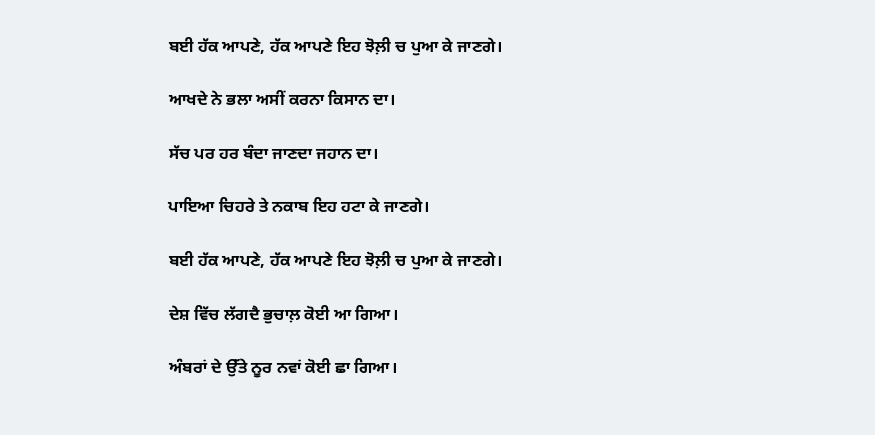ਬਈ ਹੱਕ ਆਪਣੇ, ਹੱਕ ਆਪਣੇ ਇਹ ਝੋਲ਼ੀ ਚ ਪੁਆ ਕੇ ਜਾਣਗੇ।

ਆਖਦੇ ਨੇ ਭਲਾ ਅਸੀਂ ਕਰਨਾ ਕਿਸਾਨ ਦਾ।

ਸੱਚ ਪਰ ਹਰ ਬੰਦਾ ਜਾਣਦਾ ਜਹਾਨ ਦਾ।

ਪਾਇਆ ਚਿਹਰੇ ਤੇ ਨਕਾਬ ਇਹ ਹਟਾ ਕੇ ਜਾਣਗੇ।

ਬਈ ਹੱਕ ਆਪਣੇ, ਹੱਕ ਆਪਣੇ ਇਹ ਝੋਲ਼ੀ ਚ ਪੁਆ ਕੇ ਜਾਣਗੇ।

ਦੇਸ਼ ਵਿੱਚ ਲੱਗਦੈ ਭੁਚਾਲ਼ ਕੋਈ ਆ ਗਿਆ।

ਅੰਬਰਾਂ ਦੇ ਉੱਤੇ ਨੂਰ ਨਵਾਂ ਕੋਈ ਛਾ ਗਿਆ।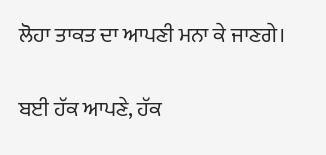ਲੋਹਾ ਤਾਕਤ ਦਾ ਆਪਣੀ ਮਨਾ ਕੇ ਜਾਣਗੇ।

ਬਈ ਹੱਕ ਆਪਣੇ, ਹੱਕ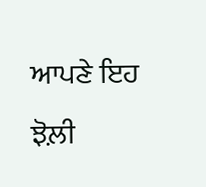ਆਪਣੇ ਇਹ ਝੋਲ਼ੀ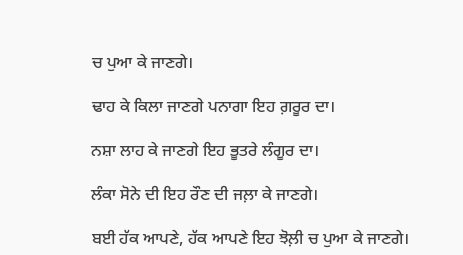ਚ ਪੁਆ ਕੇ ਜਾਣਗੇ।

ਢਾਹ ਕੇ ਕਿਲਾ ਜਾਣਗੇ ਪਨਾਗਾ ਇਹ ਗ਼ਰੂਰ ਦਾ।

ਨਸ਼ਾ ਲਾਹ ਕੇ ਜਾਣਗੇ ਇਹ ਭੂਤਰੇ ਲੰਗੂਰ ਦਾ।

ਲੰਕਾ ਸੋਨੇ ਦੀ ਇਹ ਰੌਣ ਦੀ ਜਲ਼ਾ ਕੇ ਜਾਣਗੇ।

ਬਈ ਹੱਕ ਆਪਣੇ, ਹੱਕ ਆਪਣੇ ਇਹ ਝੋਲ਼ੀ ਚ ਪੁਆ ਕੇ ਜਾਣਗੇ।